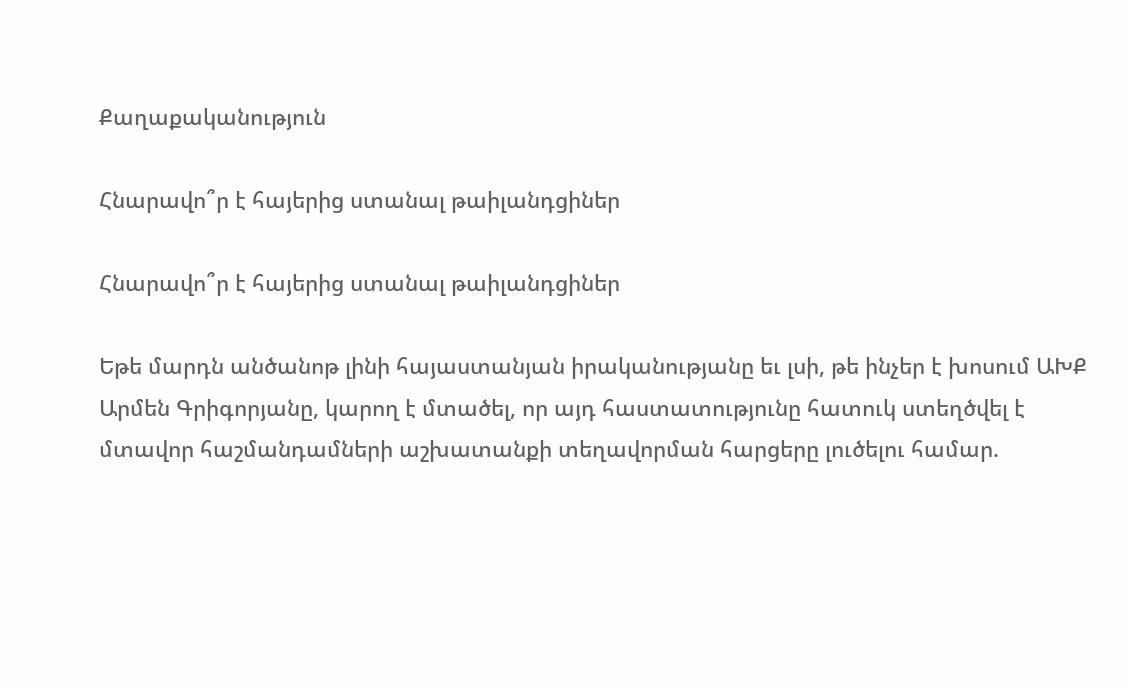Քաղաքականություն

Հնարավո՞ր է հայերից ստանալ թաիլանդցիներ

Հնարավո՞ր է հայերից ստանալ թաիլանդցիներ

Եթե մարդն անծանոթ լինի հայաստանյան իրականությանը եւ լսի, թե ինչեր է խոսում ԱԽՔ Արմեն Գրիգորյանը, կարող է մտածել, որ այդ հաստատությունը հատուկ ստեղծվել է մտավոր հաշմանդամների աշխատանքի տեղավորման հարցերը լուծելու համար.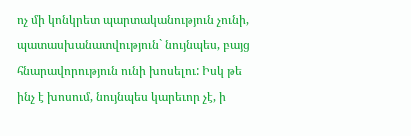ոչ մի կոնկրետ պարտականություն չունի, պատասխանատվություն` նույնպես, բայց հնարավորություն ունի խոսելու: Իսկ թե ինչ է խոսում, նույնպես կարեւոր չէ, ի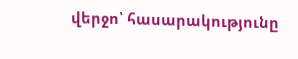վերջո՝ հասարակությունը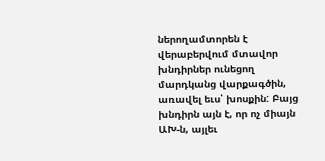ներողամտորեն է վերաբերվում մտավոր խնդիրներ ունեցող մարդկանց վարքագծին, առավել եւս՝ խոսքին: Բայց խնդիրն այն է, որ ոչ միայն ԱԽ-ն, այլեւ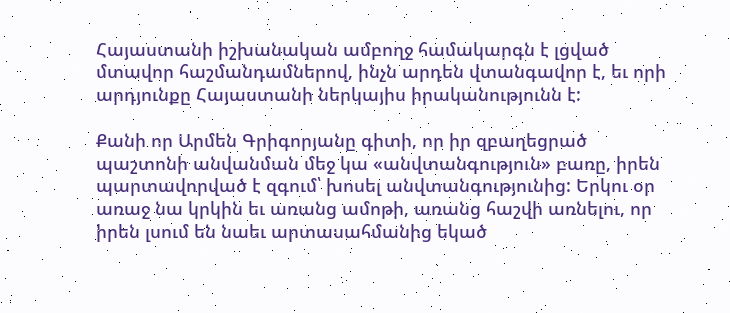Հայաստանի իշխանական ամբողջ համակարգն է լցված մտավոր հաշմանդամներով, ինչն արդեն վտանգավոր է, եւ որի արդյունքը Հայաստանի ներկայիս իրականությունն է:

Քանի որ Արմեն Գրիգորյանը գիտի, որ իր զբաղեցրած պաշտոնի անվանման մեջ կա «անվտանգություն» բառը, իրեն պարտավորված է զգում՝ խոսել անվտանգությունից: Երկու օր առաջ նա կրկին եւ առանց ամոթի, առանց հաշվի առնելու, որ իրեն լսում են նաեւ արտասահմանից եկած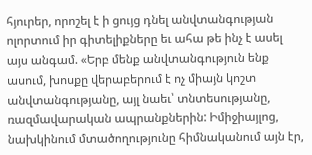հյուրեր, որոշել է ի ցույց դնել անվտանգության ոլորտում իր գիտելիքները եւ ահա թե ինչ է ասել այս անգամ. «Երբ մենք անվտանգություն ենք ասում, խոսքը վերաբերում է ոչ միայն կոշտ անվտանգությանը, այլ նաեւ՝ տնտեսությանը, ռազմավարական ապրանքներին: Իմիջիայլոց, նախկինում մտածողությունը հիմնականում այն էր,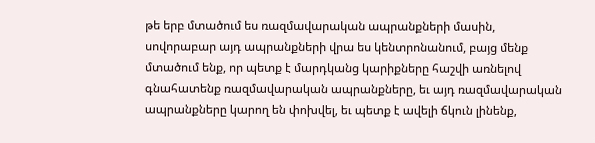թե երբ մտածում ես ռազմավարական ապրանքների մասին, սովորաբար այդ ապրանքների վրա ես կենտրոնանում, բայց մենք մտածում ենք, որ պետք է մարդկանց կարիքները հաշվի առնելով գնահատենք ռազմավարական ապրանքները, եւ այդ ռազմավարական ապրանքները կարող են փոխվել, եւ պետք է ավելի ճկուն լինենք,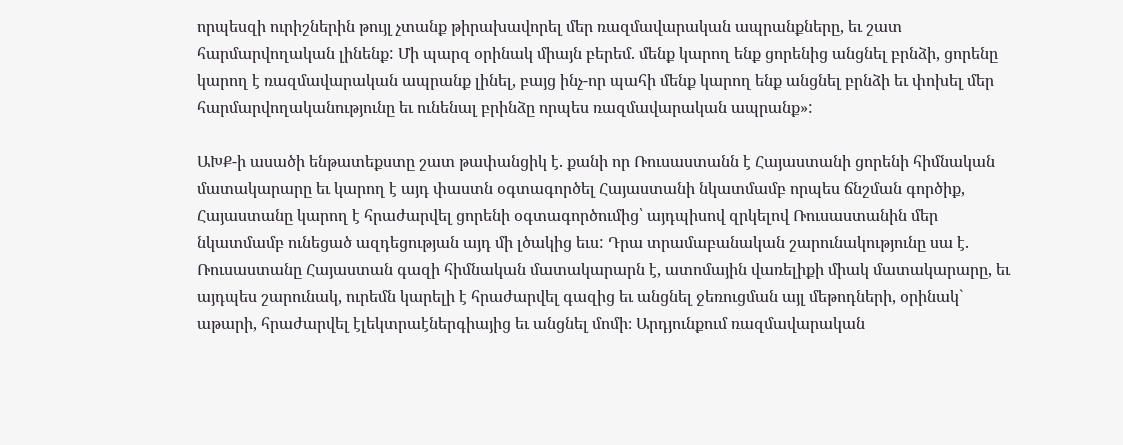որպեսզի ուրիշներին թույլ չտանք թիրախավորել մեր ռազմավարական ապրանքները, եւ շատ հարմարվողական լինենք: Մի պարզ օրինակ միայն բերեմ. մենք կարող ենք ցորենից անցնել բրնձի, ցորենը կարող է ռազմավարական ապրանք լինել, բայց ինչ-որ պահի մենք կարող ենք անցնել բրնձի եւ փոխել մեր հարմարվողականությունը եւ ունենալ բրինձը որպես ռազմավարական ապրանք»:

ԱԽՔ-ի ասածի ենթատեքստը շատ թափանցիկ է. քանի որ Ռուսաստանն է Հայաստանի ցորենի հիմնական մատակարարը եւ կարող է այդ փաստն օգտագործել Հայաստանի նկատմամբ որպես ճնշման գործիք, Հայաստանը կարող է հրաժարվել ցորենի օգտագործումից՝ այդպիսով զրկելով Ռուսաստանին մեր նկատմամբ ունեցած ազդեցության այդ մի լծակից եւս: Դրա տրամաբանական շարունակությունը սա է. Ռուսաստանը Հայաստան գազի հիմնական մատակարարն է, ատոմային վառելիքի միակ մատակարարը, եւ այդպես շարունակ, ուրեմն կարելի է հրաժարվել գազից եւ անցնել ջեռուցման այլ մեթոդների, օրինակ` աթարի, հրաժարվել էլեկտրաէներգիայից եւ անցնել մոմի։ Արդյունքում ռազմավարական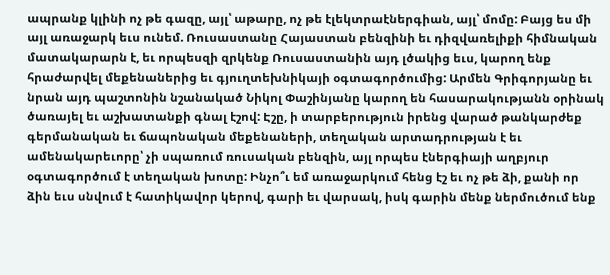ապրանք կլինի ոչ թե գազը, այլ՝ աթարը, ոչ թե էլեկտրաէներգիան, այլ՝ մոմը: Բայց ես մի այլ առաջարկ եւս ունեմ. Ռուսաստանը Հայաստան բենզինի եւ դիզվառելիքի հիմնական մատակարարն է, եւ որպեսզի զրկենք Ռուսաստանին այդ լծակից եւս, կարող ենք հրաժարվել մեքենաներից եւ գյուղտեխնիկայի օգտագործումից: Արմեն Գրիգորյանը եւ նրան այդ պաշտոնին նշանակած Նիկոլ Փաշինյանը կարող են հասարակությանն օրինակ ծառայել եւ աշխատանքի գնալ էշով: Էշը, ի տարբերություն իրենց վարած թանկարժեք գերմանական եւ ճապոնական մեքենաների, տեղական արտադրության է եւ ամենակարեւորը՝ չի սպառում ռուսական բենզին, այլ որպես էներգիայի աղբյուր օգտագործում է տեղական խոտը: Ինչո՞ւ եմ առաջարկում հենց էշ եւ ոչ թե ձի, քանի որ ձին եւս սնվում է հատիկավոր կերով, գարի եւ վարսակ, իսկ գարին մենք ներմուծում ենք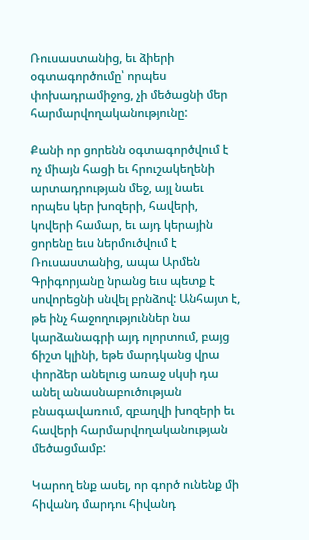Ռուսաստանից, եւ ձիերի օգտագործումը՝ որպես փոխադրամիջոց, չի մեծացնի մեր հարմարվողականությունը:

Քանի որ ցորենն օգտագործվում է ոչ միայն հացի եւ հրուշակեղենի արտադրության մեջ, այլ նաեւ որպես կեր խոզերի, հավերի, կովերի համար, եւ այդ կերային ցորենը եւս ներմուծվում է Ռուսաստանից, ապա Արմեն Գրիգորյանը նրանց եւս պետք է սովորեցնի սնվել բրնձով: Անհայտ է, թե ինչ հաջողություններ նա կարձանագրի այդ ոլորտում, բայց ճիշտ կլինի, եթե մարդկանց վրա փորձեր անելուց առաջ սկսի դա անել անասնաբուծության բնագավառում, զբաղվի խոզերի եւ հավերի հարմարվողականության մեծացմամբ:

Կարող ենք ասել, որ գործ ունենք մի հիվանդ մարդու հիվանդ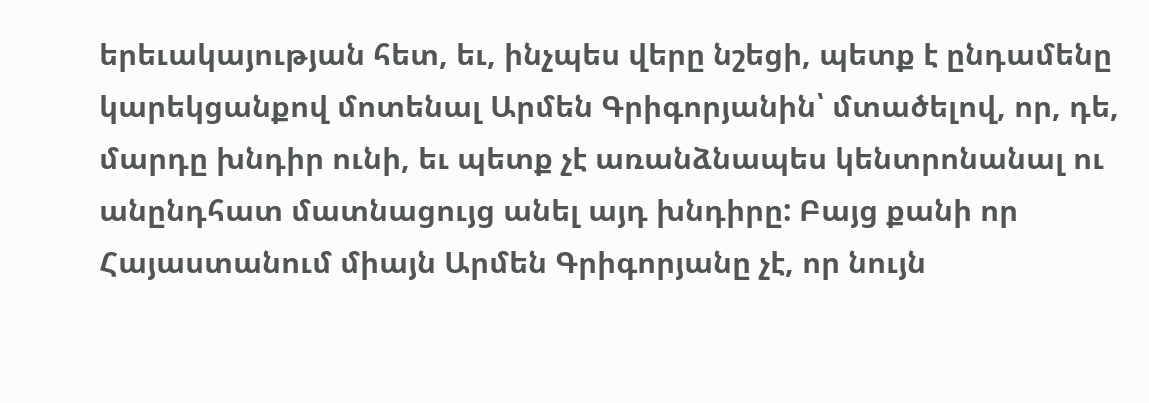երեւակայության հետ, եւ, ինչպես վերը նշեցի, պետք է ընդամենը կարեկցանքով մոտենալ Արմեն Գրիգորյանին՝ մտածելով, որ, դե, մարդը խնդիր ունի, եւ պետք չէ առանձնապես կենտրոնանալ ու անընդհատ մատնացույց անել այդ խնդիրը: Բայց քանի որ Հայաստանում միայն Արմեն Գրիգորյանը չէ, որ նույն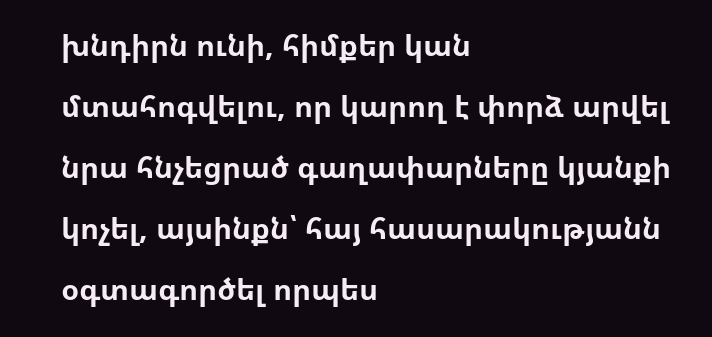խնդիրն ունի, հիմքեր կան մտահոգվելու, որ կարող է փորձ արվել նրա հնչեցրած գաղափարները կյանքի կոչել, այսինքն՝ հայ հասարակությանն օգտագործել որպես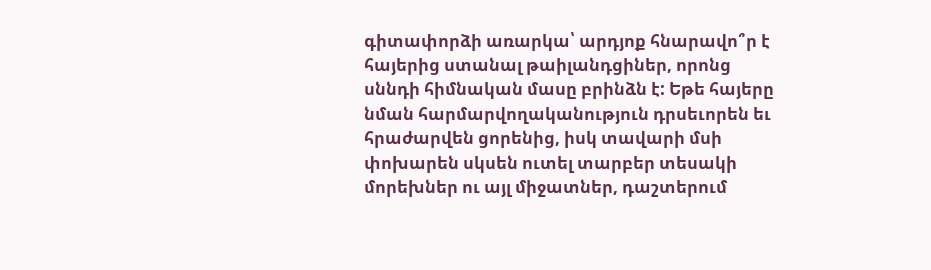գիտափորձի առարկա՝ արդյոք հնարավո՞ր է հայերից ստանալ թաիլանդցիներ, որոնց սննդի հիմնական մասը բրինձն է: Եթե հայերը նման հարմարվողականություն դրսեւորեն եւ հրաժարվեն ցորենից, իսկ տավարի մսի փոխարեն սկսեն ուտել տարբեր տեսակի մորեխներ ու այլ միջատներ, դաշտերում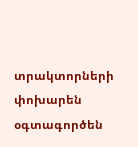տրակտորների փոխարեն օգտագործեն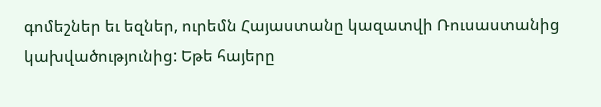գոմեշներ եւ եզներ, ուրեմն Հայաստանը կազատվի Ռուսաստանից կախվածությունից: Եթե հայերը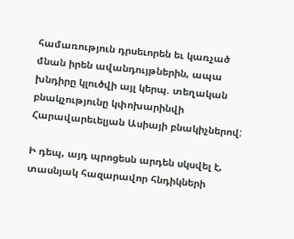համառություն դրսեւորեն եւ կառչած մնան իրեն ավանդույթներին, ապա խնդիրը կլուծվի այլ կերպ. տեղական բնակչությունը կփոխարինվի Հարավարեւելյան Ասիայի բնակիչներով:

Ի դեպ, այդ պրոցեսն արդեն սկսվել է, տասնյակ հազարավոր հնդիկների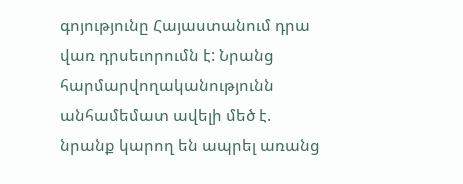գոյությունը Հայաստանում դրա վառ դրսեւորումն է: Նրանց հարմարվողականությունն անհամեմատ ավելի մեծ է. նրանք կարող են ապրել առանց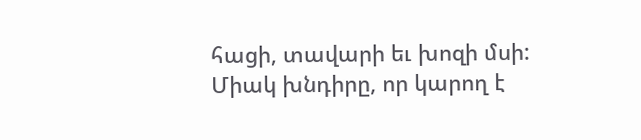հացի, տավարի եւ խոզի մսի: Միակ խնդիրը, որ կարող է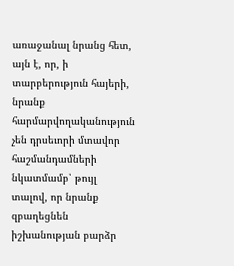առաջանալ նրանց հետ, այն է, որ, ի տարբերություն հայերի, նրանք հարմարվողականություն չեն դրսեւորի մտավոր հաշմանդամների նկատմամբ՝ թույլ տալով, որ նրանք զբաղեցնեն իշխանության բարձր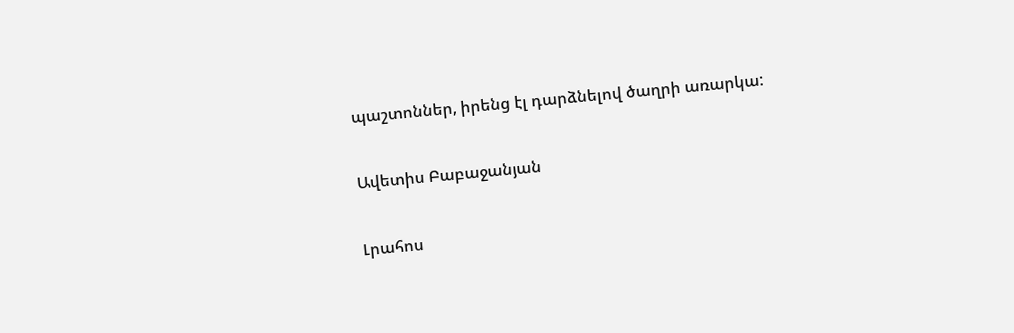պաշտոններ, իրենց էլ դարձնելով ծաղրի առարկա:

Ավետիս Բաբաջանյան

Լրահոս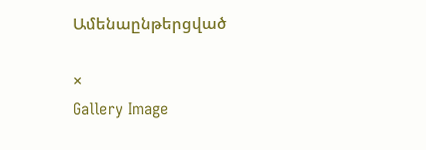Ամենաընթերցված

×
Gallery Image